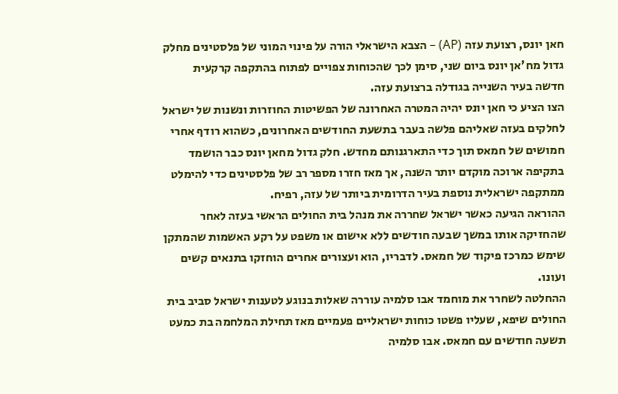חאן יונס, רצועת עזה (AP) – הצבא הישראלי הורה על פינוי המוני של פלסטינים מחלק גדול מח'אן יונס ביום שני, סימן לכך שהכוחות צפויים לפתוח בהתקפה קרקעית חדשה בעיר השנייה בגודלה ברצועת עזה.
הצו הציע כי חאן יונס יהיה המטרה האחרונה של הפשיטות החוזרות ונשנות של ישראל לחלקים בעזה שאליהם פלשה בעבר בתשעת החודשים האחרונים, כשהוא רודף אחרי חמושים של חמאס תוך כדי התארגנותם מחדש. חלק גדול מחאן יונס כבר הושמד בתקיפה ארוכה מוקדם יותר השנה, אך מאז חזרו מספר רב של פלסטינים כדי להימלט ממתקפה ישראלית נוספת בעיר הדרומית ביותר של עזה, רפיח.
ההוראה הגיעה כאשר ישראל שחררה את מנהל בית החולים הראשי בעזה לאחר שהחזיקה אותו במשך שבעה חודשים ללא אישום או משפט על רקע האשמות שהמתקן שימש כמרכז פיקוד של חמאס. לדבריו, הוא ועצורים אחרים הוחזקו בתנאים קשים ועונו.
ההחלטה לשחרר את מוחמד אבו סלמיה עוררה שאלות בנוגע לטענות ישראל סביב בית החולים שיפא, שעליו פשטו כוחות ישראליים פעמיים מאז תחילת המלחמה בת כמעט תשעה חודשים עם חמאס. אבו סלמיה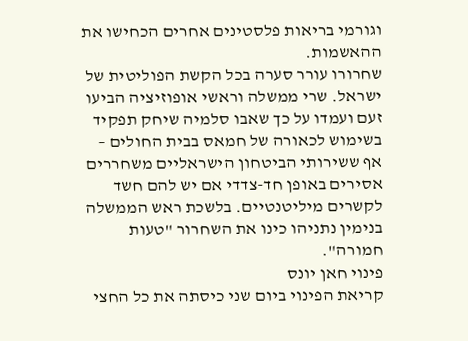וגורמי בריאות פלסטינים אחרים הכחישו את ההאשמות.
שחרורו עורר סערה בכל הקשת הפוליטית של ישראל. שרי ממשלה וראשי אופוזיציה הביעו זעם ועמדו על כך שאבו סלמיה שיחק תפקיד בשימוש לכאורה של חמאס בבית החולים – אף ששירותי הביטחון הישראליים משחררים אסירים באופן חד-צדדי אם יש להם חשד לקשרים מיליטנטיים. בלשכת ראש הממשלה בנימין נתניהו כינו את השחרור "טעות חמורה".
פינוי חאן יונס
קריאת הפינוי ביום שני כיסתה את כל החצי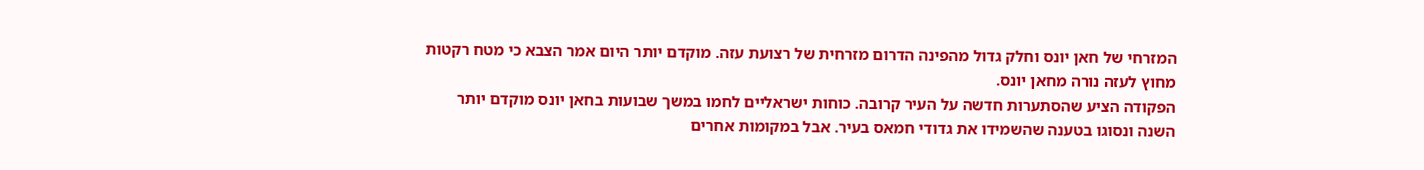המזרחי של חאן יונס וחלק גדול מהפינה הדרום מזרחית של רצועת עזה. מוקדם יותר היום אמר הצבא כי מטח רקטות מחוץ לעזה נורה מחאן יונס.
הפקודה הציע שהסתערות חדשה על העיר קרובה. כוחות ישראליים לחמו במשך שבועות בחאן יונס מוקדם יותר השנה ונסוגו בטענה שהשמידו את גדודי חמאס בעיר. אבל במקומות אחרים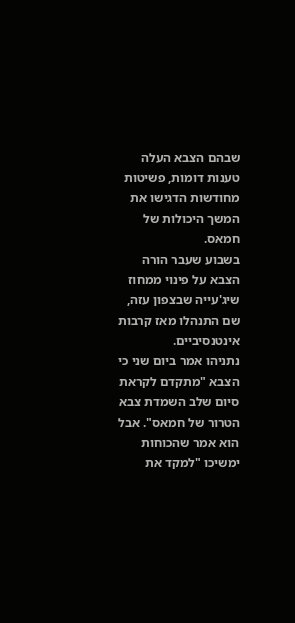שבהם הצבא העלה טענות דומות, פשיטות מחודשות הדגישו את המשך היכולות של חמאס.
בשבוע שעבר הורה הצבא על פינוי ממחוז שיג'עייה שבצפון עזה, שם התנהלו מאז קרבות אינטנסיביים.
נתניהו אמר ביום שני כי הצבא "מתקדם לקראת סיום שלב השמדת צבא הטרור של חמאס". אבל הוא אמר שהכוחות ימשיכו "למקד את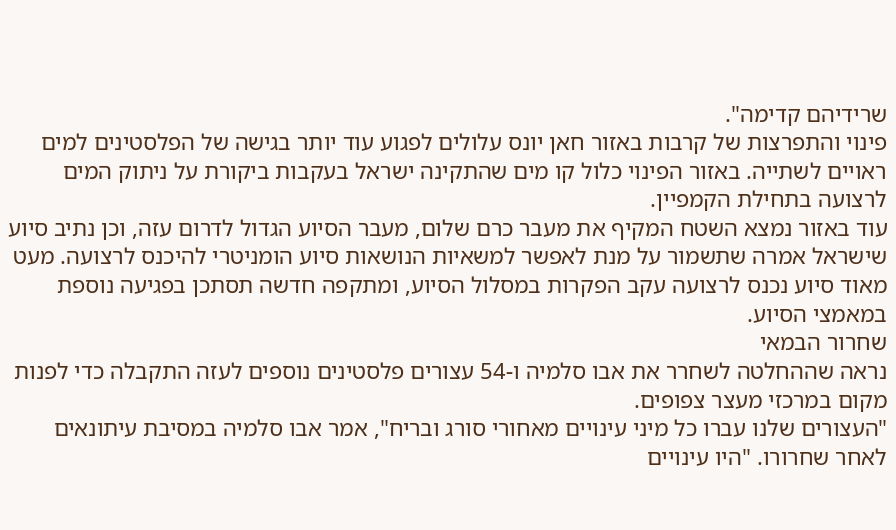שרידיהם קדימה".
פינוי והתפרצות של קרבות באזור חאן יונס עלולים לפגוע עוד יותר בגישה של הפלסטינים למים ראויים לשתייה. באזור הפינוי כלול קו מים שהתקינה ישראל בעקבות ביקורת על ניתוק המים לרצועה בתחילת הקמפיין.
עוד באזור נמצא השטח המקיף את מעבר כרם שלום, מעבר הסיוע הגדול לדרום עזה, וכן נתיב סיוע שישראל אמרה שתשמור על מנת לאפשר למשאיות הנושאות סיוע הומניטרי להיכנס לרצועה. מעט מאוד סיוע נכנס לרצועה עקב הפקרות במסלול הסיוע, ומתקפה חדשה תסתכן בפגיעה נוספת במאמצי הסיוע.
שחרור הבמאי
נראה שההחלטה לשחרר את אבו סלמיה ו-54 עצורים פלסטינים נוספים לעזה התקבלה כדי לפנות מקום במרכזי מעצר צפופים.
"העצורים שלנו עברו כל מיני עינויים מאחורי סורג ובריח", אמר אבו סלמיה במסיבת עיתונאים לאחר שחרורו. "היו עינויים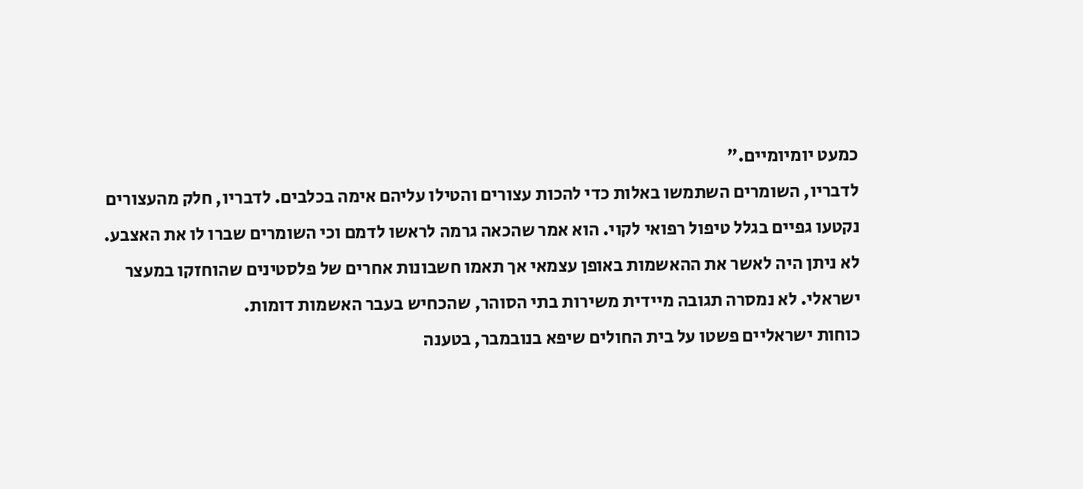כמעט יומיומיים."
לדבריו, השומרים השתמשו באלות כדי להכות עצורים והטילו עליהם אימה בכלבים. לדבריו, חלק מהעצורים נקטעו גפיים בגלל טיפול רפואי לקוי. הוא אמר שהכאה גרמה לראשו לדמם וכי השומרים שברו לו את האצבע.
לא ניתן היה לאשר את ההאשמות באופן עצמאי אך תאמו חשבונות אחרים של פלסטינים שהוחזקו במעצר ישראלי. לא נמסרה תגובה מיידית משירות בתי הסוהר, שהכחיש בעבר האשמות דומות.
כוחות ישראליים פשטו על בית החולים שיפא בנובמבר, בטענה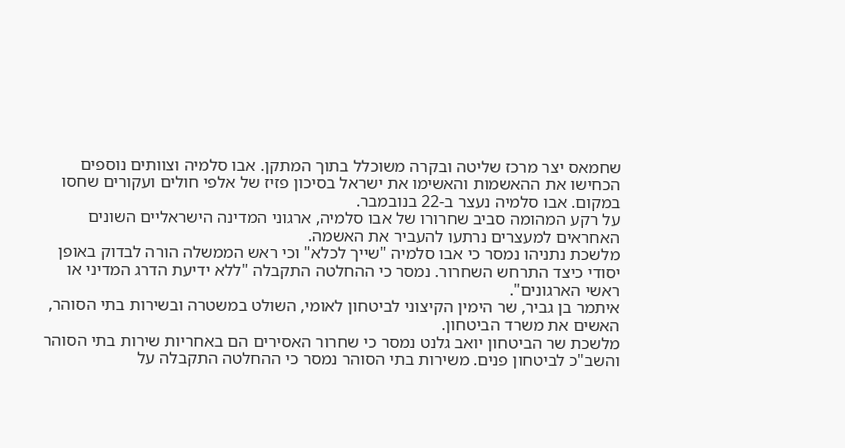שחמאס יצר מרכז שליטה ובקרה משוכלל בתוך המתקן. אבו סלמיה וצוותים נוספים הכחישו את ההאשמות והאשימו את ישראל בסיכון פזיז של אלפי חולים ועקורים שחסו במקום. אבו סלמיה נעצר ב-22 בנובמבר.
על רקע המהומה סביב שחרורו של אבו סלמיה, ארגוני המדינה הישראליים השונים האחראים למעצרים נרתעו להעביר את האשמה.
מלשכת נתניהו נמסר כי אבו סלמיה "שייך לכלא" וכי ראש הממשלה הורה לבדוק באופן יסודי כיצד התרחש השחרור. נמסר כי ההחלטה התקבלה "ללא ידיעת הדרג המדיני או ראשי הארגונים".
איתמר בן גביר, שר הימין הקיצוני לביטחון לאומי, השולט במשטרה ובשירות בתי הסוהר, האשים את משרד הביטחון.
מלשכת שר הביטחון יואב גלנט נמסר כי שחרור האסירים הם באחריות שירות בתי הסוהר והשב"כ לביטחון פנים. משירות בתי הסוהר נמסר כי ההחלטה התקבלה על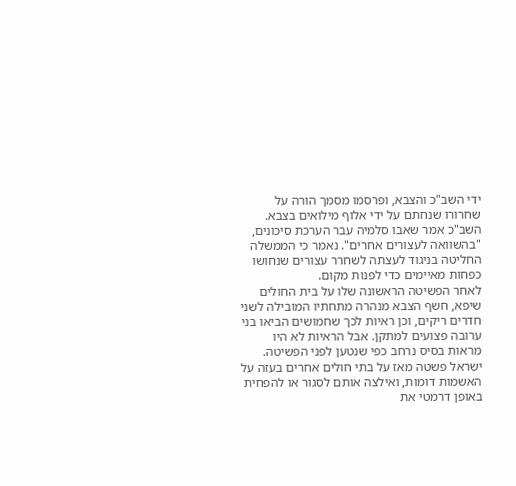ידי השב"כ והצבא, ופרסמו מסמך הורה על שחרורו שנחתם על ידי אלוף מילואים בצבא.
השב"כ אמר שאבו סלמיה עבר הערכת סיכונים, "בהשוואה לעצורים אחרים". נאמר כי הממשלה החליטה בניגוד לעצתה לשחרר עצורים שנחושו כפחות מאיימים כדי לפנות מקום.
לאחר הפשיטה הראשונה שלו על בית החולים שיפא, חשף הצבא מנהרה מתחתיו המובילה לשני חדרים ריקים, וכן ראיות לכך שחמושים הביאו בני ערובה פצועים למתקן. אבל הראיות לא היו מראות בסיס נרחב כפי שנטען לפני הפשיטה.
ישראל פשטה מאז על בתי חולים אחרים בעזה על האשמות דומות, ואילצה אותם לסגור או להפחית באופן דרמטי את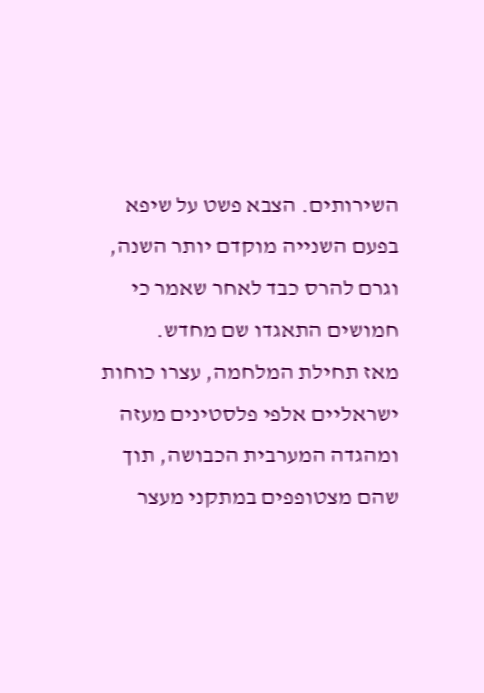השירותים. הצבא פשט על שיפא בפעם השנייה מוקדם יותר השנה, וגרם להרס כבד לאחר שאמר כי חמושים התאגדו שם מחדש.
מאז תחילת המלחמה, עצרו כוחות ישראליים אלפי פלסטינים מעזה ומהגדה המערבית הכבושה, תוך שהם מצטופפים במתקני מעצר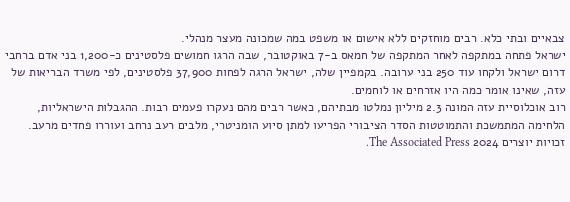צבאיים ובתי כלא. רבים מוחזקים ללא אישום או משפט במה שמכונה מעצר מנהלי.
ישראל פתחה במתקפה לאחר המתקפה של חמאס ב-7 באוקטובר, שבה הרגו חמושים פלסטינים כ-1,200 בני אדם ברחבי דרום ישראל ולקחו עוד 250 בני ערובה. בקמפיין שלה, ישראל הרגה לפחות 37,900 פלסטינים, לפי משרד הבריאות של עזה, שאינו אומר כמה היו אזרחים או לוחמים.
רוב אוכלוסיית עזה המונה 2.3 מיליון נמלטו מבתיהם, כאשר רבים מהם נעקרו פעמים רבות. ההגבלות הישראליות, הלחימה המתמשכת והתמוטטות הסדר הציבורי הפריעו למתן סיוע הומניטרי, מלבים רעב נרחב ועוררו פחדים מרעב.
זכויות יוצרים 2024 The Associated Press.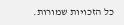כל הזכויות שמורות.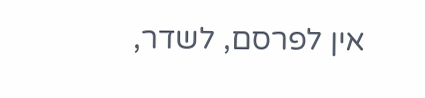אין לפרסם, לשדר,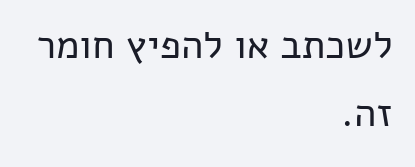לשכתב או להפיץ חומר זה.